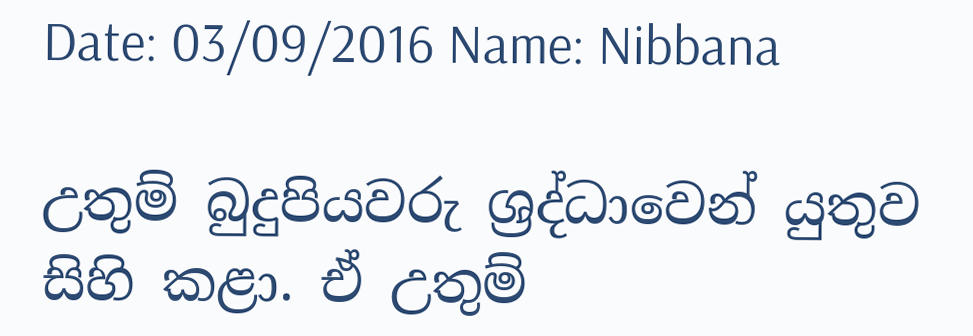Date: 03/09/2016 Name: Nibbana

උතුම් බුදුපියවරු ශ්‍රද්ධාවෙන් යුතුව සිහි කළා. ඒ උතුම්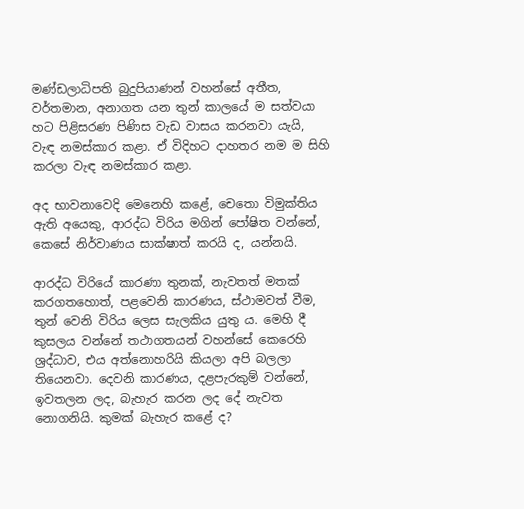මණ්ඩලාධිපති බුදුපියාණන් වහන්සේ අතීත, වර්තමාන, අනාගත යන තුන් කාලයේ ම සත්වයා හට පිළිසරණ පිණිස වැඩ වාසය කරනවා යැයි, වැඳ නමස්කාර කළා. ඒ විදිහට දාහතර නම ම සිහි කරලා වැඳ නමස්කාර කළා.

අද භාවනාවෙදි මෙනෙහි කළේ, චෙතො විමුක්තිය ඇති අයෙකු, ආරද්ධ විරිය මගින් පෝෂිත වන්නේ, කෙසේ නිර්වාණය සාක්ෂාත් කරයි ද, යන්නයි.

ආරද්ධ විරියේ කාරණා තුනක්, නැවතත් මතක් කරගතහොත්, පළවෙනි කාරණය, ස්ථාමවත් වීම, තුන් වෙනි විරිය ලෙස සැලකිය යුතු ය. මෙහි දී කුසලය වන්නේ තථාගතයන් වහන්සේ කෙරෙහි ශ්‍රද්ධාව, එය අත්නොහරියි කියලා අපි බලලා තියෙනවා. දෙවනි කාරණය, දළපැරකුම් වන්නේ, ඉවතලන ලද, බැහැර කරන ලද දේ නැවත නොගනියි. කුමක් බැහැර කළේ ද?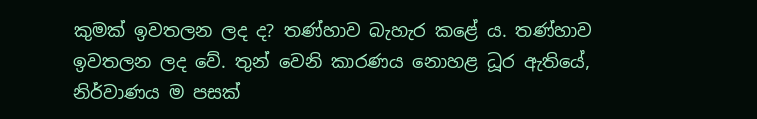කුමක් ඉවතලන ලද ද? තණ්හාව බැහැර කළේ ය. තණ්හාව ඉවතලන ලද වේ. තුන් වෙනි කාරණය නොහළ ධූර ඇතියේ, නිර්වාණය ම පසක්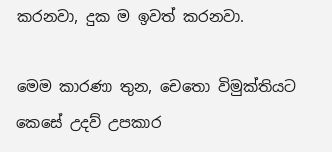කරනවා, දුක ම ඉවත් කරනවා.

මෙම කාරණා තුන, චෙතො විමුක්තියට කෙසේ උදව් උපකාර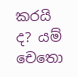කරයි ද? යම් චෙතො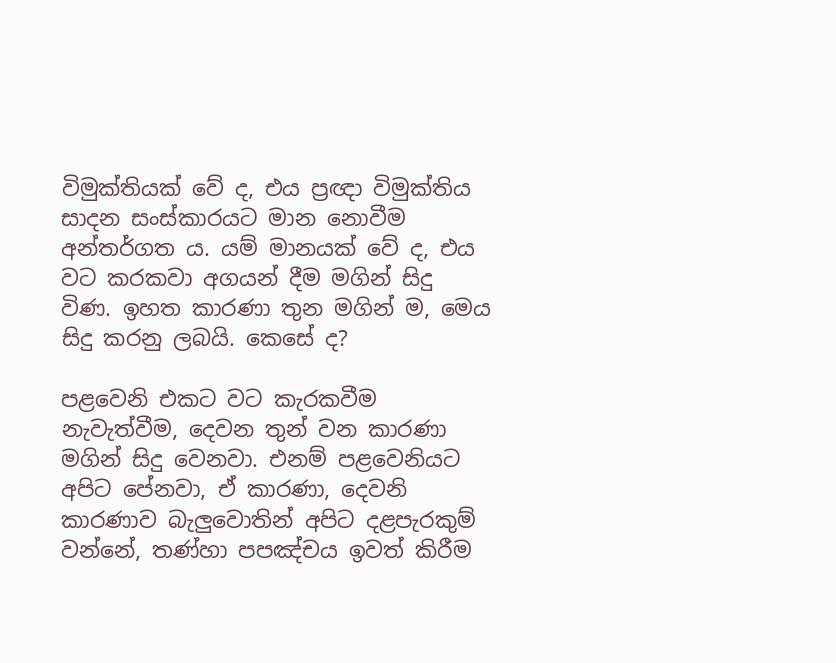විමුක්තියක් වේ ද, එය ප්‍රඥා විමුක්තිය සාදන සංස්කාරයට මාන නොවීම අන්තර්ගත ය. යම් මානයක් වේ ද, එය වට කරකවා අගයන් දීම මගින් සිදු විණ. ඉහත කාරණා තුන මගින් ම, මෙය සිදු කරනු ලබයි. කෙසේ ද?

පළවෙනි එකට වට කැරකවීම නැවැත්වීම, දෙවන තුන් වන කාරණා මගින් සිදු වෙනවා. එනම් පළවෙනියට අපිට පේනවා, ඒ කාරණා, දෙවනි කාරණාව බැලුවොතින් අපිට දළපැරකුම් වන්නේ, තණ්හා පපඤ්චය ඉවත් කිරීම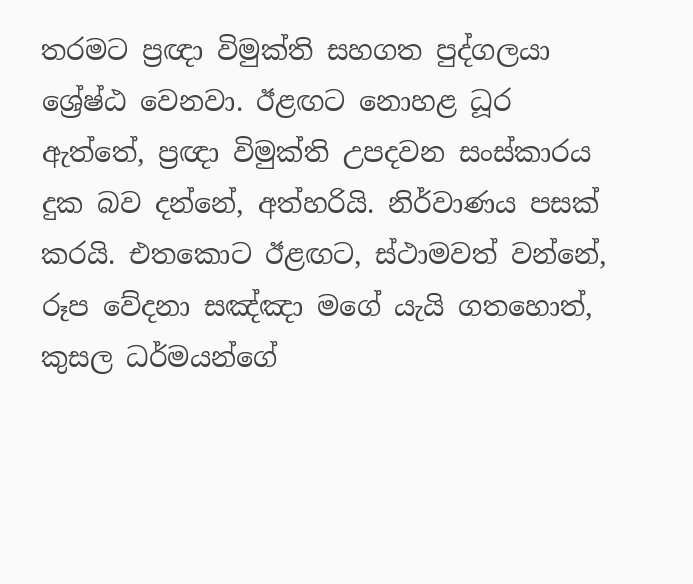තරමට ප්‍රඥා විමුක්ති සහගත පුද්ගලයා ශ්‍රේෂ්ඨ වෙනවා. ඊළඟට නොහළ ධූර ඇත්තේ, ප්‍රඥා විමුක්ති උපදවන සංස්කාරය දුක බව දන්නේ, අත්හරියි. නිර්වාණය පසක් කරයි. එතකොට ඊළඟට, ස්ථාමවත් වන්නේ, රූප වේදනා සඤ්ඤා මගේ යැයි ගතහොත්, කුසල ධර්මයන්ගේ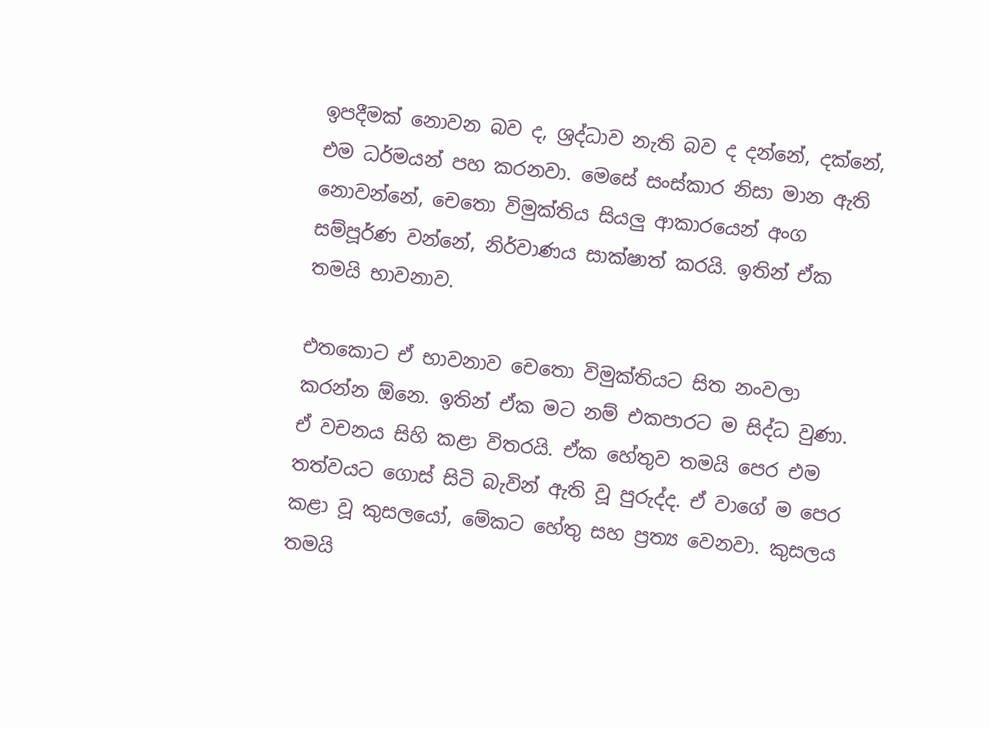ඉපදීමක් නොවන බව ද, ශ්‍රද්ධාව නැති බව ද දන්නේ, දක්නේ, එම ධර්මයන් පහ කරනවා. මෙසේ සංස්කාර නිසා මාන ඇති නොවන්නේ, චෙතො විමුක්තිය සියලු ආකාරයෙන් අංග සම්පූර්ණ වන්නේ, නිර්වාණය සාක්ෂාත් කරයි. ඉතින් ඒක තමයි භාවනාව.

එතකොට ඒ භාවනාව චෙතො විමුක්තියට සිත නංවලා කරන්න ඕනෙ. ඉතින් ඒක මට නම් එකපාරට ම සිද්ධ වුණා. ඒ වචනය සිහි කළා විතරයි. ඒක හේතුව තමයි පෙර එම තත්වයට ගොස් සිටි බැවින් ඇති වූ පුරුද්ද. ඒ වාගේ ම පෙර කළා වූ කුසලයෝ, මේකට හේතු සහ ප්‍රත්‍ය වෙනවා. කුසලය තමයි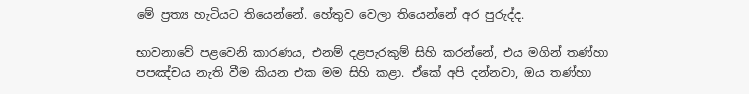මේ ප්‍රත්‍ය හැටියට තියෙන්නේ. හේතුව වෙලා තියෙන්නේ අර පුරුද්ද.

භාවනාවේ පළවෙනි කාරණය, එනම් දළපැරකුම් සිහි කරන්නේ, එය මගින් තණ්හා පපඤ්චය නැති වීම කියන එක මම සිහි කළා. ඒකේ අපි දන්නවා, ඔය තණ්හා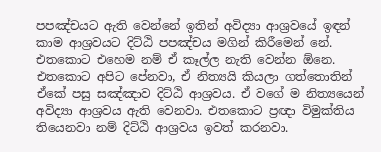පපඤ්චයට ඇති වෙන්නේ ඉතින් අවිද්‍යා ආශ්‍රවයේ ඉඳන් කාම ආශ්‍රවයට දිට්ඨි පපඤ්චය මගින් කිරීමෙන් නේ. එතකොට එහෙම නම් ඒ කෑල්ල නැති වෙන්න ඕනෙ. එතකොට අපිට පේනවා, ඒ නිත්‍යයි කියලා ගත්තොතින් ඒකේ පසු සඤ්ඤාව දිට්ඨි ආශ්‍රවය. ඒ වගේ ම නිත්‍යයෙන් අවිද්‍යා ආශ්‍රවය ඇති වෙනවා. එතකොට ප්‍රඥා විමුක්තිය තියෙනවා නම් දිට්ඨි ආශ්‍රවය ඉවත් කරනවා.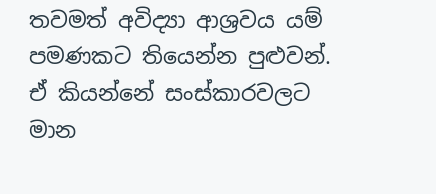තවමත් අවිද්‍යා ආශ්‍රවය යම් පමණකට තියෙන්න පුළුවන්. ඒ කියන්නේ සංස්කාරවලට මාන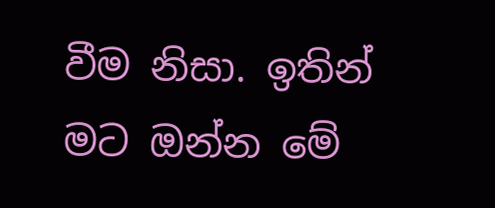වීම නිසා. ඉතින් මට ඔන්න මේ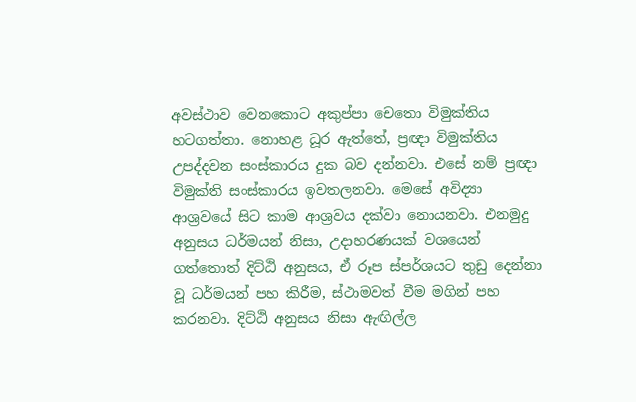අවස්ථාව වෙනකොට අකුප්පා චෙතො විමුක්තිය හටගත්තා. නොහළ ධූර ඇත්තේ, ප්‍රඥා විමුක්තිය උපද්දවන සංස්කාරය දුක බව දන්නවා. එසේ නම් ප්‍රඥා විමුක්ති සංස්කාරය ඉවතලනවා. මෙසේ අවිද්‍යා ආශ්‍රවයේ සිට කාම ආශ්‍රවය දක්වා නොයනවා. එනමුදු අනුසය ධර්මයන් නිසා, උදාහරණයක් වශයෙන් ගත්තොත් දිට්ඨි අනුසය, ඒ රූප ස්පර්ශයට තුඩු දෙන්නා වූ ධර්මයන් පහ කිරීම, ස්ථාමවත් වීම මගින් පහ කරනවා. දිට්ඨි අනුසය නිසා ඇඟිල්ල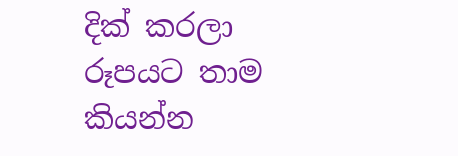දික් කරලා රූපයට තාම කියන්න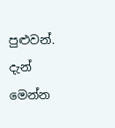පුළුවන්. දැන් මෙන්න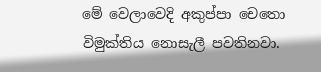මේ වෙලාවෙදි අකුප්පා චෙතො විමුක්තිය නොසැලී පවතිනවා.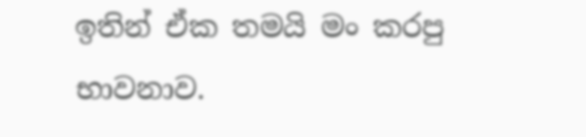ඉතින් ඒක තමයි මං කරපු භාවනාව.